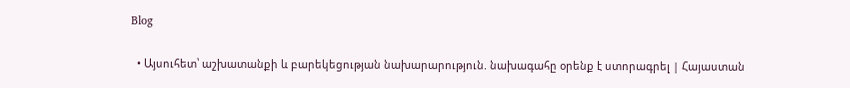Blog

  • Այսուհետ՝ աշխատանքի և բարեկեցության նախարարություն. նախագահը օրենք է ստորագրել | Հայաստան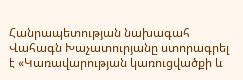Հանրապետության նախագահ Վահագն Խաչատուրյանը ստորագրել է «Կառավարության կառուցվածքի և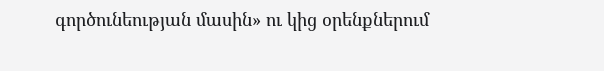գործունեության մասին» ու կից օրենքներում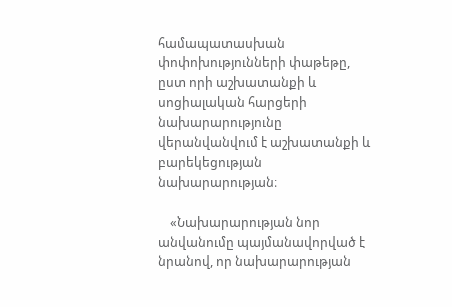համապատասխան փոփոխությունների փաթեթը, ըստ որի աշխատանքի և սոցիալական հարցերի նախարարությունը վերանվանվում է աշխատանքի և բարեկեցության նախարարության։

    «Նախարարության նոր անվանումը պայմանավորված է նրանով, որ նախարարության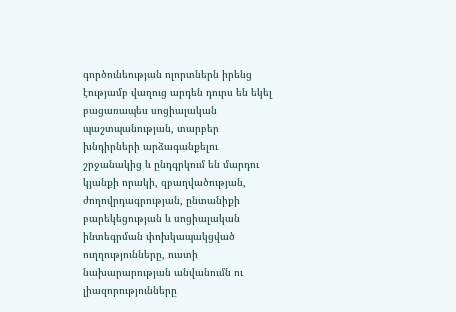գործունեության ոլորտներն իրենց էությամբ վաղուց արդեն դուրս են եկել բացառապես սոցիալական պաշտպանության, տարբեր խնդիրների արձագանքելու շրջանակից և ընդգրկում են մարդու կյանքի որակի, զբաղվածության, ժողովրդագրության, ընտանիքի բարեկեցության և սոցիալական ինտեգրման փոխկապակցված ուղղությունները, ուստի նախարարության անվանումն ու լիազորությունները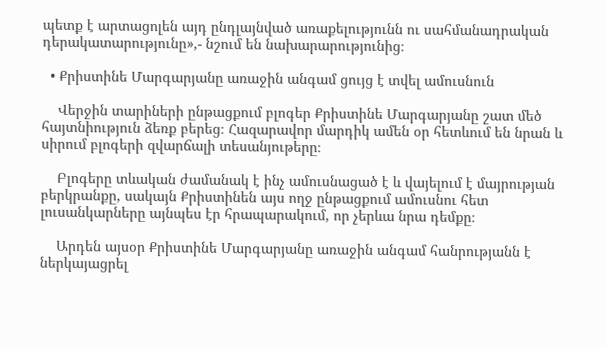պետք է արտացոլեն այդ ընդլայնված առաքելությունն ու սահմանադրական դերակատարությունը»,- նշում են նախարարությունից։

  • Քրիստինե Մարգարյանը առաջին անգամ ցույց է տվել ամուսնուն

    Վերջին տարիների ընթացքում բլոգեր Քրիստինե Մարգարյանը շատ մեծ հայտնիություն ձեռք բերեց։ Հազարավոր մարդիկ ամեն օր հետևում են նրան և սիրում բլոգերի զվարճալի տեսանյութերը։

    Բլոգերը տևական ժամանակ է ինչ ամուսնացած է և վայելում է մայրության բերկրանքը, սակայն Քրիստինեն այս ողջ ընթացքում ամուսնու հետ լուսանկարները այնպես էր հրապարակում, որ չերևա նրա դեմքը։

    Արդեն այսօր Քրիստինե Մարգարյանը առաջին անգամ հանրությանն է ներկայացրել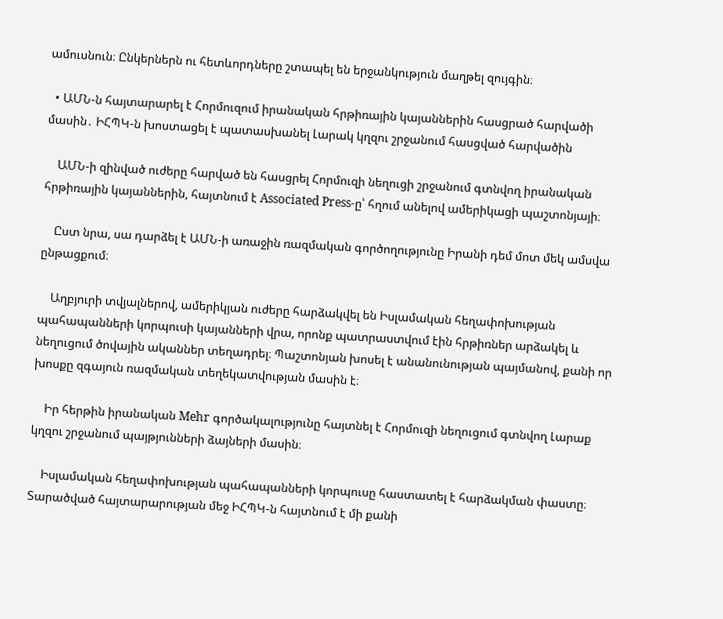ամուսնուն։ Ընկերներն ու հետևորդները շտապել են երջանկություն մաղթել զույգին։

  • ԱՄՆ-ն հայտարարել է Հորմուզում իրանական հրթիռային կայաններին հասցրած հարվածի մասին․ ԻՀՊԿ-ն խոստացել է պատասխանել Լարակ կղզու շրջանում հասցված հարվածին

    ԱՄՆ-ի զինված ուժերը հարված են հասցրել Հորմուզի նեղուցի շրջանում գտնվող իրանական հրթիռային կայաններին, հայտնում է Associated Press-ը՝ հղում անելով ամերիկացի պաշտոնյայի։

    Ըստ նրա, սա դարձել է ԱՄՆ-ի առաջին ռազմական գործողությունը Իրանի դեմ մոտ մեկ ամսվա ընթացքում։

    Աղբյուրի տվյալներով, ամերիկյան ուժերը հարձակվել են Իսլամական հեղափոխության պահապանների կորպուսի կայանների վրա, որոնք պատրաստվում էին հրթիռներ արձակել և նեղուցում ծովային ականներ տեղադրել։ Պաշտոնյան խոսել է անանունության պայմանով, քանի որ խոսքը զգայուն ռազմական տեղեկատվության մասին է։

    Իր հերթին իրանական Mehr գործակալությունը հայտնել է Հորմուզի նեղուցում գտնվող Լարաք կղզու շրջանում պայթյունների ձայների մասին։

    Իսլամական հեղափոխության պահապանների կորպուսը հաստատել է հարձակման փաստը։ Տարածված հայտարարության մեջ ԻՀՊԿ-ն հայտնում է մի քանի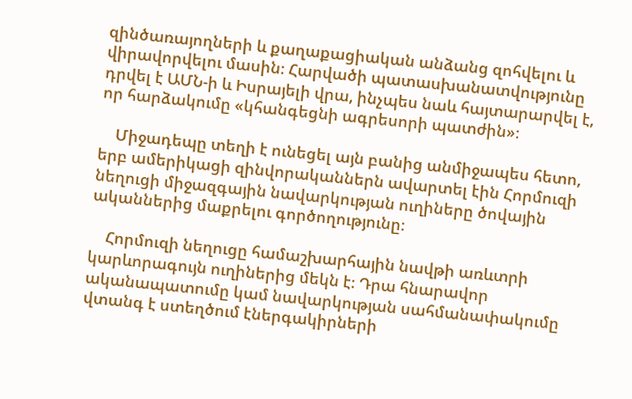զինծառայողների և քաղաքացիական անձանց զոհվելու և վիրավորվելու մասին։ Հարվածի պատասխանատվությունը դրվել է ԱՄՆ-ի և Իսրայելի վրա, ինչպես նաև հայտարարվել է, որ հարձակումը «կհանգեցնի ագրեսորի պատժին»։

    Միջադեպը տեղի է ունեցել այն բանից անմիջապես հետո, երբ ամերիկացի զինվորականներն ավարտել էին Հորմուզի նեղուցի միջազգային նավարկության ուղիները ծովային ականներից մաքրելու գործողությունը։

    Հորմուզի նեղուցը համաշխարհային նավթի առևտրի կարևորագույն ուղիներից մեկն է։ Դրա հնարավոր ականապատումը կամ նավարկության սահմանափակումը վտանգ է ստեղծում էներգակիրների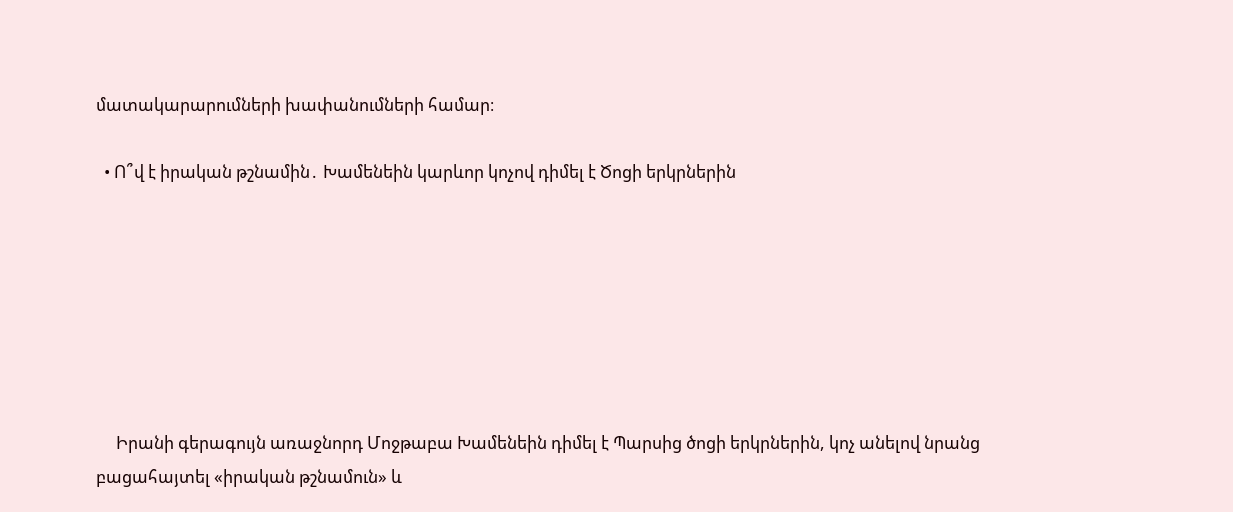մատակարարումների խափանումների համար։

  • Ո՞վ է իրական թշնամին․ Խամենեին կարևոր կոչով դիմել է Ծոցի երկրներին







     Իրանի գերագույն առաջնորդ Մոջթաբա Խամենեին դիմել է Պարսից ծոցի երկրներին, կոչ անելով նրանց բացահայտել «իրական թշնամուն» և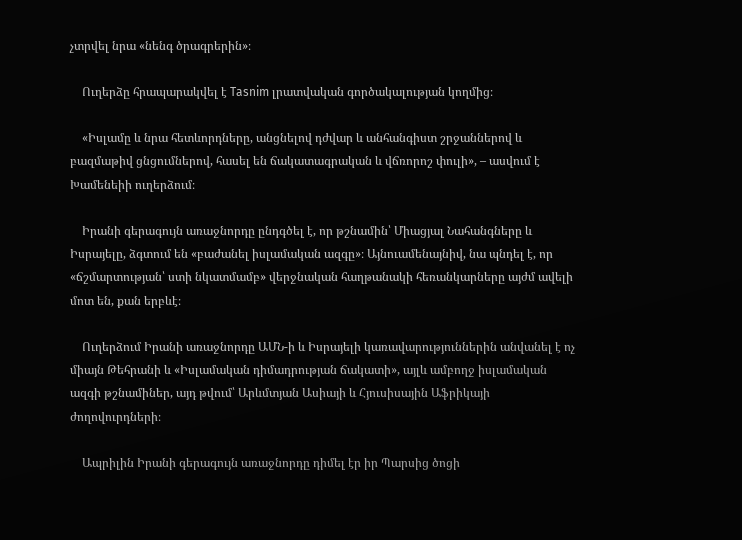չտրվել նրա «նենգ ծրագրերին»։

    Ուղերձը հրապարակվել է Tasnim լրատվական գործակալության կողմից։

    «Իսլամը և նրա հետևորդները, անցնելով դժվար և անհանգիստ շրջաններով և բազմաթիվ ցնցումներով, հասել են ճակատագրական և վճռորոշ փուլի», – ասվում է Խամենեիի ուղերձում։

    Իրանի գերագույն առաջնորդը ընդգծել է, որ թշնամին՝ Միացյալ Նահանգները և Իսրայելը, ձգտում են «բաժանել իսլամական ազգը»։ Այնուամենայնիվ, նա պնդել է, որ «ճշմարտության՝ ստի նկատմամբ» վերջնական հաղթանակի հեռանկարները այժմ ավելի մոտ են, քան երբևէ։

    Ուղերձում Իրանի առաջնորդը ԱՄՆ-ի և Իսրայելի կառավարություններին անվանել է ոչ միայն Թեհրանի և «Իսլամական դիմադրության ճակատի», այլև ամբողջ իսլամական ազգի թշնամիներ, այդ թվում՝ Արևմտյան Ասիայի և Հյուսիսային Աֆրիկայի ժողովուրդների։

    Ապրիլին Իրանի գերագույն առաջնորդը դիմել էր իր Պարսից ծոցի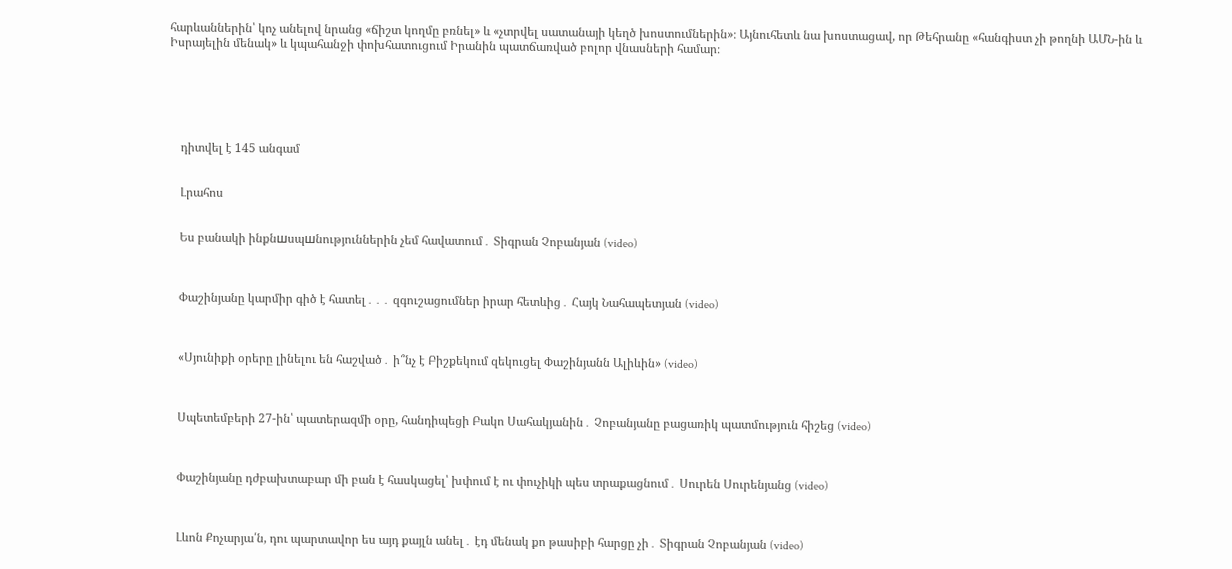հարևաններին՝ կոչ անելով նրանց «ճիշտ կողմը բռնել» և «չտրվել սատանայի կեղծ խոստումներին»։ Այնուհետև նա խոստացավ, որ Թեհրանը «հանգիստ չի թողնի ԱՄՆ-ին և Իսրայելին մենակ» և կպահանջի փոխհատուցում Իրանին պատճառված բոլոր վնասների համար։






    դիտվել է 145 անգամ


    Լրահոս


    Ես բանակի ինքնшսպшնություններին չեմ հավատում․ Տիգրան Չոբանյան (video)



    Փաշինյանը կարմիր գիծ է հատել․․․ զգուշացումներ իրար հետևից․ Հայկ Նահապետյան (video)



    «Սյունիքի օրերը լինելու են հաշված․ ի՞նչ է Բիշքեկում զեկուցել Փաշինյանն Ալիևին» (video)



    Սպետեմբերի 27-ին՝ պատերազմի օրը, հանդիպեցի Բակո Սահակյանին․ Չոբանյանը բացառիկ պատմություն հիշեց (video)



    Փաշինյանը դժբախտաբար մի բան է հասկացել՝ խփում է ու փուչիկի պես տրաքացնում․ Սուրեն Սուրենյանց (video)



    Լևոն Քոչարյա՛ն, դու պարտավոր ես այդ քայլն անել․ էդ մենակ քո թասիբի հարցը չի․ Տիգրան Չոբանյան (video)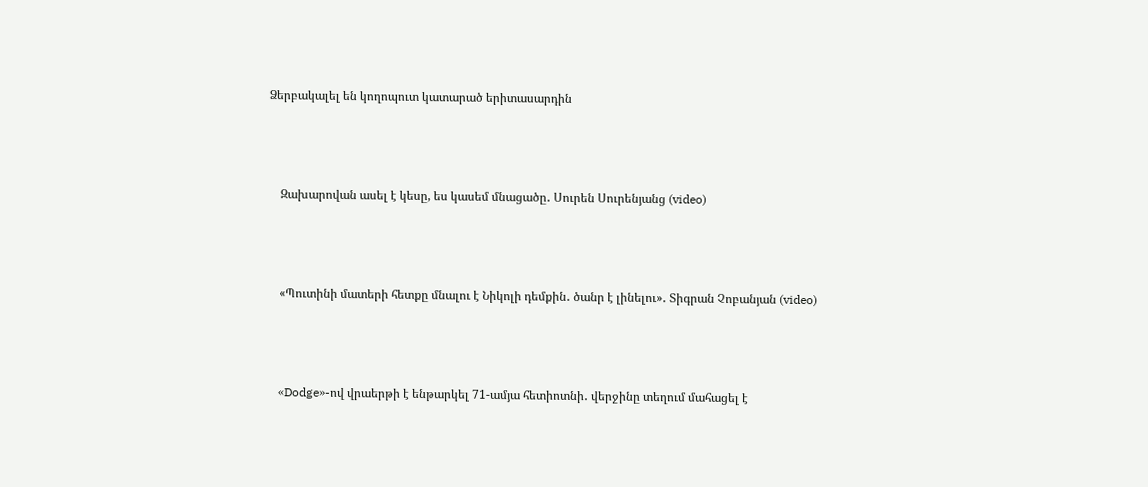Ձերբակալել են կողոպուտ կատարած երիտասարդին



    Զախարովան ասել է կեսը, ես կասեմ մնացածը․ Սուրեն Սուրենյանց (video)



    «Պուտինի մատերի հետքը մնալու է Նիկոլի դեմքին․ ծանր է լինելու»․ Տիգրան Չոբանյան (video)



    «Dodge»-ով վրաերթի է ենթարկել 71-ամյա հետիոտնի․ վերջինը տեղում մահացել է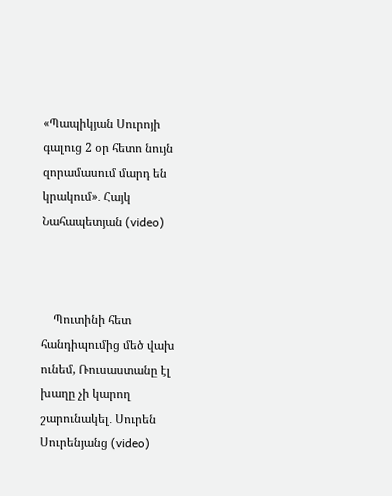«Պապիկյան Սուրոյի գալուց 2 օր հետո նույն զորամասում մարդ են կրակում»․ Հայկ Նահապետյան (video)



    Պուտինի հետ հանդիպումից մեծ վախ ունեմ, Ռուսաստանը էլ խաղը չի կարող շարունակել․ Սուրեն Սուրենյանց (video)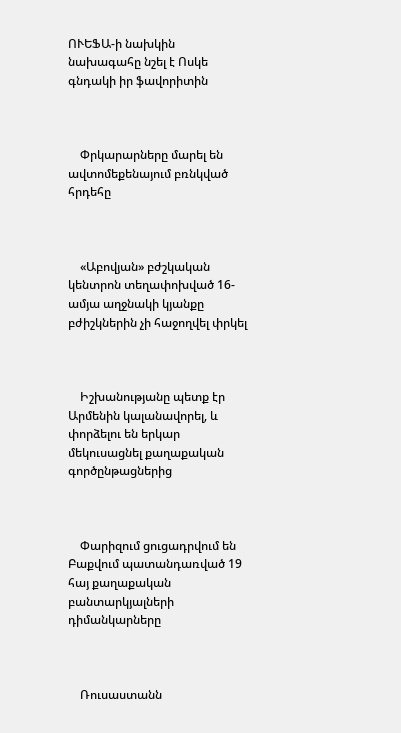ՈՒԵՖԱ-ի նախկին նախագահը նշել է Ոսկե գնդակի իր ֆավորիտին



    Փրկարարները մարել են ավտոմեքենայում բռնկված հրդեհը



    «Աբովյան» բժշկական կենտրոն տեղափոխված 16-ամյա աղջնակի կյանքը բժիշկներին չի հաջողվել փրկել



    Իշխանությանը պետք էր Արմենին կալանավորել, և փորձելու են երկար մեկուսացնել քաղաքական գործընթացներից



    Փարիզում ցուցադրվում են Բաքվում պատանդառված 19 հայ քաղաքական բանտարկյալների դիմանկարները



    Ռուսաստանն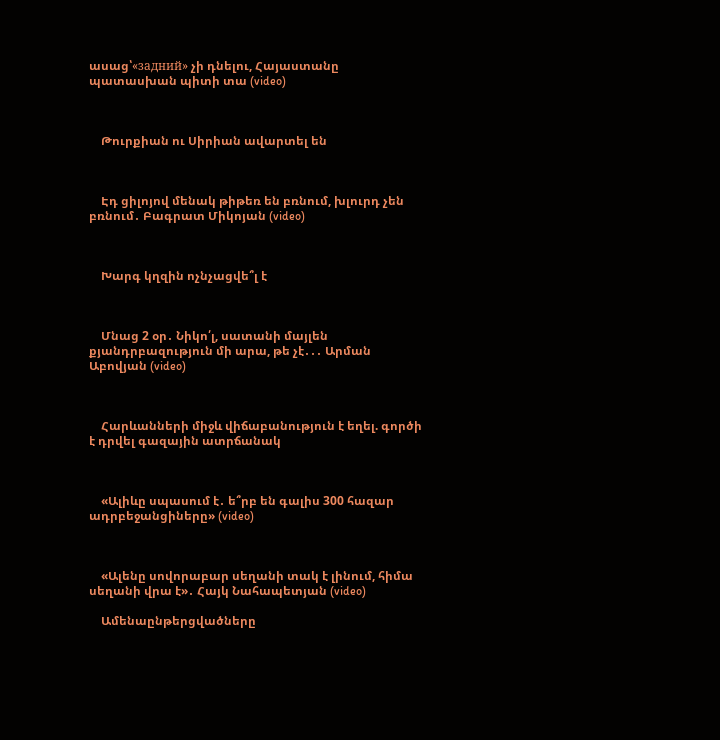ասաց՝«задний» չի դնելու, Հայաստանը պատասխան պիտի տա (video)



    Թուրքիան ու Սիրիան ավարտել են



    Էդ ցիլոյով մենակ թիթեռ են բռնում, խլուրդ չեն բռնում․ Բագրատ Միկոյան (video)



    Խարգ կղզին ոչնչացվե՞լ է



    Մնաց 2 օր․ Նիկո՛լ, սատանի մայլեն քյանդրբազություն մի արա, թե չէ․․․ Արման Աբովյան (video)



    Հարևանների միջև վիճաբանություն է եղել. գործի է դրվել գազային ատրճանակ



    «Ալիևը սպասում է․ ե՞րբ են գալիս 300 հազար ադրբեջանցիները» (video)



    «Ալենը սովորաբար սեղանի տակ է լինում, հիմա սեղանի վրա է»․ Հայկ Նահապետյան (video)

    Ամենաընթերցվածները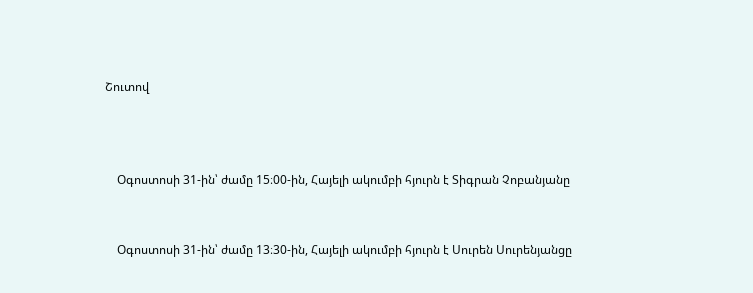Շուտով



    Օգոստոսի 31-ին՝ ժամը 15։00-ին, Հայելի ակումբի հյուրն է Տիգրան Չոբանյանը


    Օգոստոսի 31-ին՝ ժամը 13։30-ին, Հայելի ակումբի հյուրն է Սուրեն Սուրենյանցը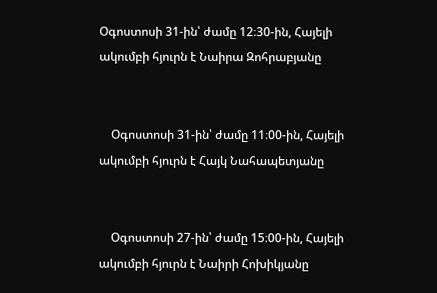Օգոստոսի 31-ին՝ ժամը 12։30-ին, Հայելի ակումբի հյուրն է Նաիրա Զոհրաբյանը


    Օգոստոսի 31-ին՝ ժամը 11։00-ին, Հայելի ակումբի հյուրն է Հայկ Նահապետյանը


    Օգոստոսի 27-ին՝ ժամը 15։00-ին, Հայելի ակումբի հյուրն է Նաիրի Հոխիկյանը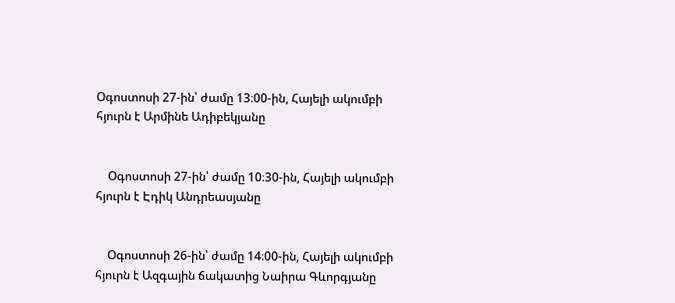Օգոստոսի 27-ին՝ ժամը 13։00-ին, Հայելի ակումբի հյուրն է Արմինե Ադիբեկյանը


    Օգոստոսի 27-ին՝ ժամը 10։30-ին, Հայելի ակումբի հյուրն է Էդիկ Անդրեասյանը


    Օգոստոսի 26-ին՝ ժամը 14։00-ին, Հայելի ակումբի հյուրն է Ազգային ճակատից Նաիրա Գևորգյանը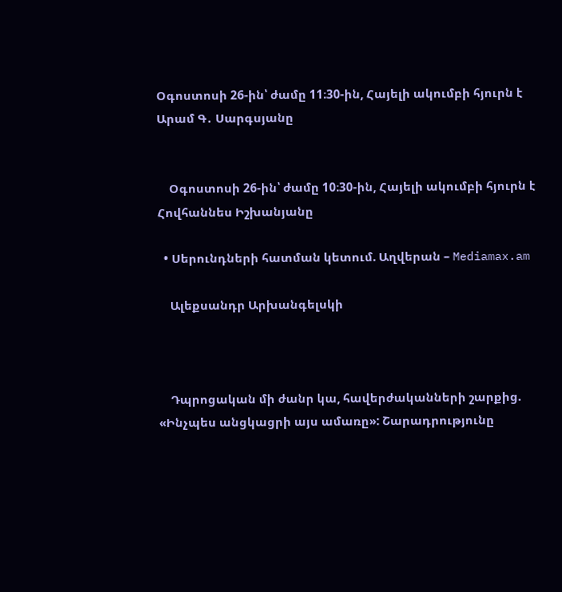Օգոստոսի 26-ին՝ ժամը 11։30-ին, Հայելի ակումբի հյուրն է Արամ Գ․ Սարգսյանը


    Օգոստոսի 26-ին՝ ժամը 10։30-ին, Հայելի ակումբի հյուրն է Հովհաննես Իշխանյանը

  • Սերունդների հատման կետում. Աղվերան – Mediamax.am

    Ալեքսանդր Արխանգելսկի



    Դպրոցական մի ժանր կա, հավերժականների շարքից. «Ինչպես անցկացրի այս ամառը»: Շարադրությունը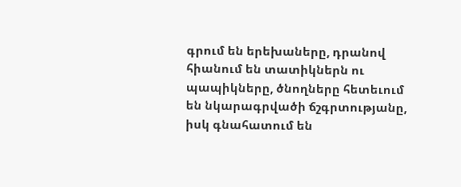գրում են երեխաները, դրանով հիանում են տատիկներն ու պապիկները, ծնողները հետեւում են նկարագրվածի ճշգրտությանը, իսկ գնահատում են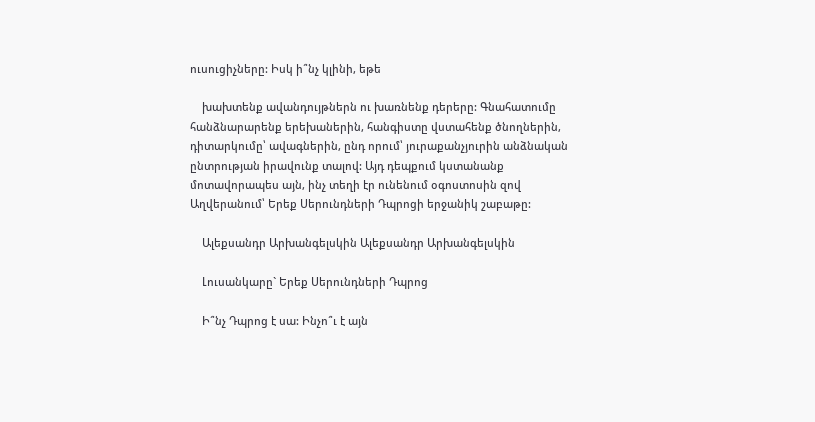ուսուցիչները: Իսկ ի՞նչ կլինի, եթե

    խախտենք ավանդույթներն ու խառնենք դերերը: Գնահատումը հանձնարարենք երեխաներին, հանգիստը վստահենք ծնողներին, դիտարկումը՝ ավագներին, ընդ որում՝ յուրաքանչյուրին անձնական ընտրության իրավունք տալով: Այդ դեպքում կստանանք մոտավորապես այն, ինչ տեղի էր ունենում օգոստոսին զով Աղվերանում՝ Երեք Սերունդների Դպրոցի երջանիկ շաբաթը:

    Ալեքսանդր Արխանգելսկին Ալեքսանդր Արխանգելսկին

    Լուսանկարը` Երեք Սերունդների Դպրոց

    Ի՞նչ Դպրոց է սա: Ինչո՞ւ է այն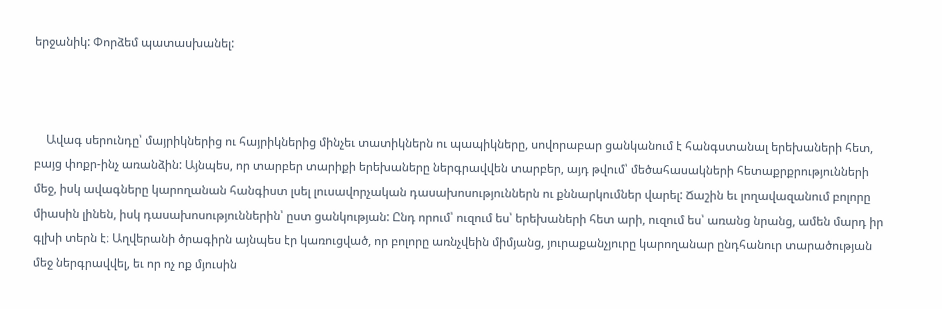երջանիկ: Փորձեմ պատասխանել:



    Ավագ սերունդը՝ մայրիկներից ու հայրիկներից մինչեւ տատիկներն ու պապիկները, սովորաբար ցանկանում է հանգստանալ երեխաների հետ, բայց փոքր-ինչ առանձին: Այնպես, որ տարբեր տարիքի երեխաները ներգրավվեն տարբեր, այդ թվում՝ մեծահասակների հետաքրքրությունների մեջ, իսկ ավագները կարողանան հանգիստ լսել լուսավորչական դասախոսություններն ու քննարկումներ վարել: Ճաշին եւ լողավազանում բոլորը միասին լինեն, իսկ դասախոսություններին՝ ըստ ցանկության: Ընդ որում՝ ուզում ես՝ երեխաների հետ արի, ուզում ես՝ առանց նրանց, ամեն մարդ իր գլխի տերն է։ Աղվերանի ծրագիրն այնպես էր կառուցված, որ բոլորը առնչվեին միմյանց, յուրաքանչյուրը կարողանար ընդհանուր տարածության մեջ ներգրավվել, եւ որ ոչ ոք մյուսին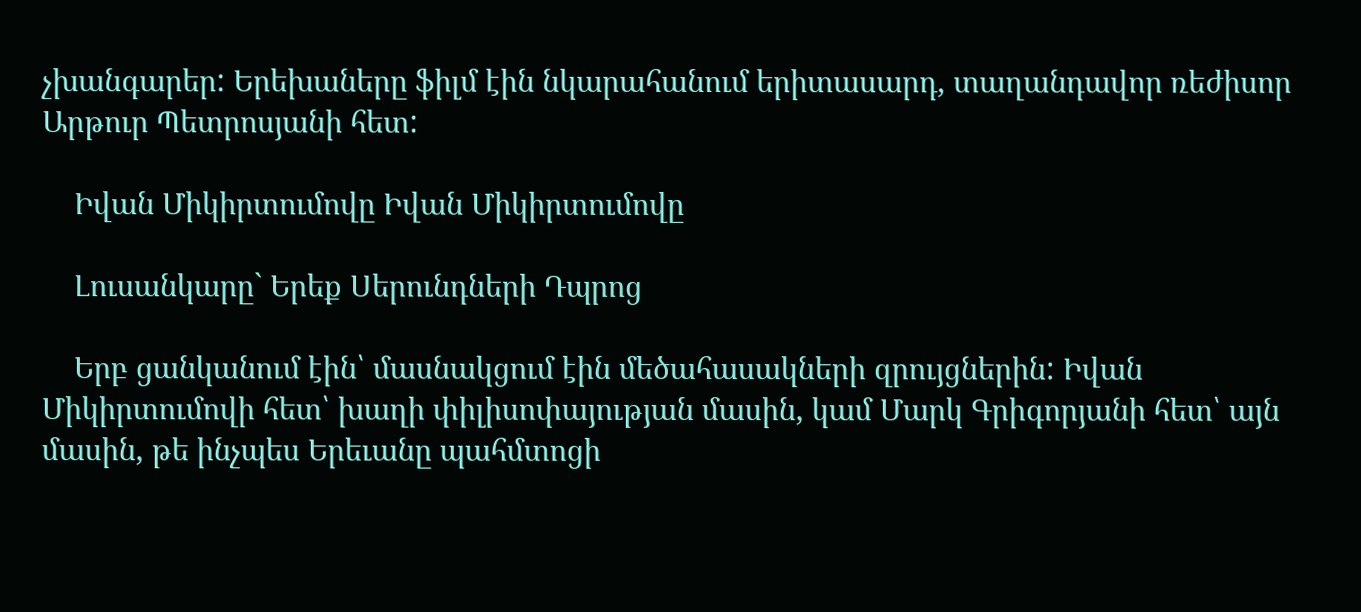չխանգարեր: Երեխաները ֆիլմ էին նկարահանում երիտասարդ, տաղանդավոր ռեժիսոր Արթուր Պետրոսյանի հետ:

    Իվան Միկիրտումովը Իվան Միկիրտումովը

    Լուսանկարը` Երեք Սերունդների Դպրոց

    Երբ ցանկանում էին՝ մասնակցում էին մեծահասակների զրույցներին: Իվան Միկիրտումովի հետ՝ խաղի փիլիսոփայության մասին, կամ Մարկ Գրիգորյանի հետ՝ այն մասին, թե ինչպես Երեւանը պահմտոցի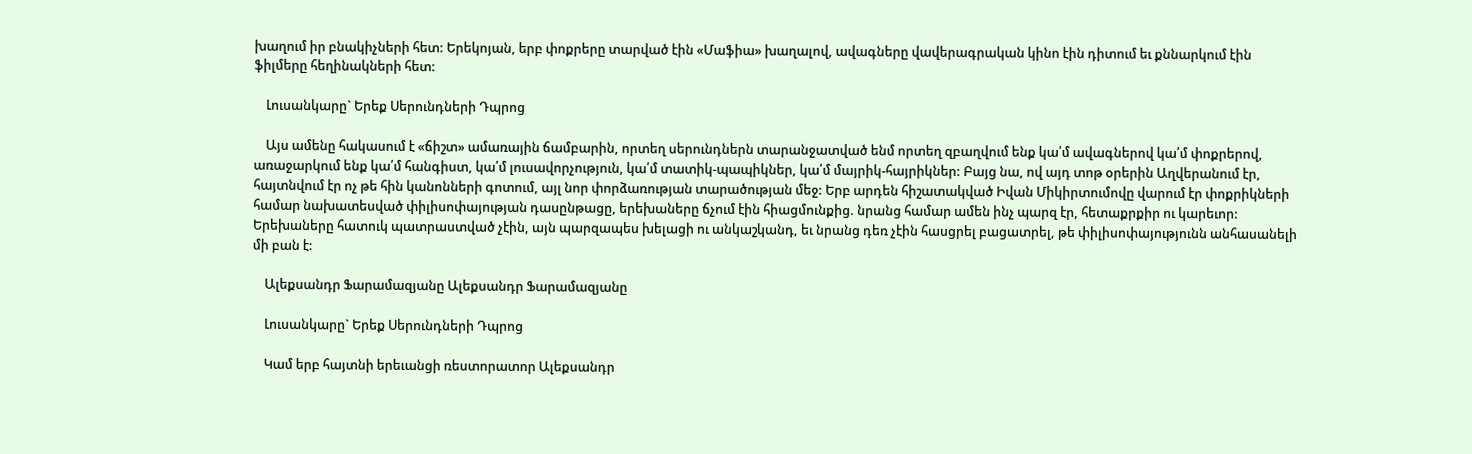խաղում իր բնակիչների հետ: Երեկոյան, երբ փոքրերը տարված էին «Մաֆիա» խաղալով, ավագները վավերագրական կինո էին դիտում եւ քննարկում էին ֆիլմերը հեղինակների հետ:

    Լուսանկարը` Երեք Սերունդների Դպրոց

    Այս ամենը հակասում է «ճիշտ» ամառային ճամբարին, որտեղ սերունդներն տարանջատված ենմ որտեղ զբաղվում ենք կա՛մ ավագներով կա՛մ փոքրերով, առաջարկում ենք կա՛մ հանգիստ, կա՛մ լուսավորչություն, կա՛մ տատիկ-պապիկներ, կա՛մ մայրիկ-հայրիկներ: Բայց նա, ով այդ տոթ օրերին Աղվերանում էր, հայտնվում էր ոչ թե հին կանոնների գոտում, այլ նոր փորձառության տարածության մեջ: Երբ արդեն հիշատակված Իվան Միկիրտումովը վարում էր փոքրիկների համար նախատեսված փիլիսոփայության դասընթացը, երեխաները ճչում էին հիացմունքից. նրանց համար ամեն ինչ պարզ էր, հետաքրքիր ու կարեւոր: Երեխաները հատուկ պատրաստված չէին, այն պարզապես խելացի ու անկաշկանդ, եւ նրանց դեռ չէին հասցրել բացատրել, թե փիլիսոփայությունն անհասանելի մի բան է:

    Ալեքսանդր Ֆարամազյանը Ալեքսանդր Ֆարամազյանը

    Լուսանկարը` Երեք Սերունդների Դպրոց

    Կամ երբ հայտնի երեւանցի ռեստորատոր Ալեքսանդր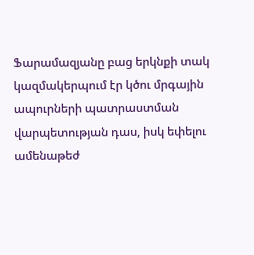Ֆարամազյանը բաց երկնքի տակ կազմակերպում էր կծու մրգային ապուրների պատրաստման վարպետության դաս, իսկ եփելու ամենաթեժ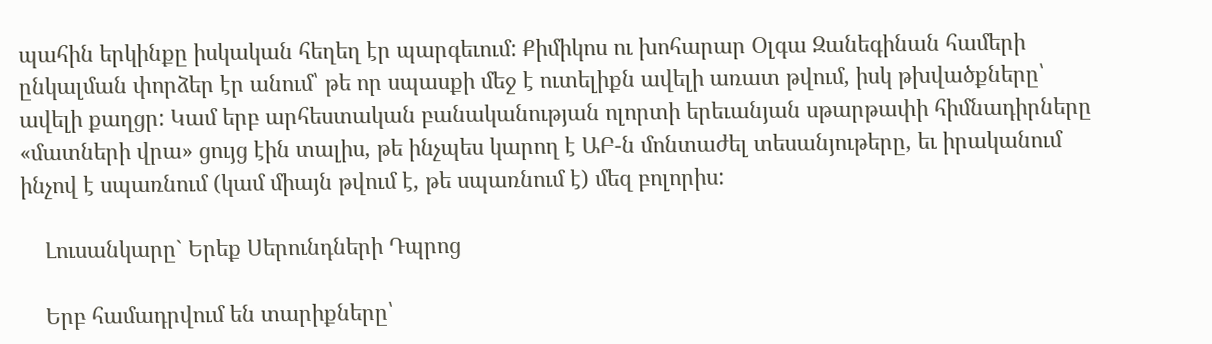պահին երկինքը իսկական հեղեղ էր պարգեւում: Քիմիկոս ու խոհարար Օլգա Զանեգինան համերի ընկալման փորձեր էր անում՝ թե որ սպասքի մեջ է ուտելիքն ավելի առատ թվում, իսկ թխվածքները՝ ավելի քաղցր: Կամ երբ արհեստական բանականության ոլորտի երեւանյան սթարթափի հիմնադիրները «մատների վրա» ցույց էին տալիս, թե ինչպես կարող է ԱԲ-ն մոնտաժել տեսանյութերը, եւ իրականում ինչով է սպառնում (կամ միայն թվում է, թե սպառնում է) մեզ բոլորիս:

    Լուսանկարը` Երեք Սերունդների Դպրոց

    Երբ համադրվում են տարիքները՝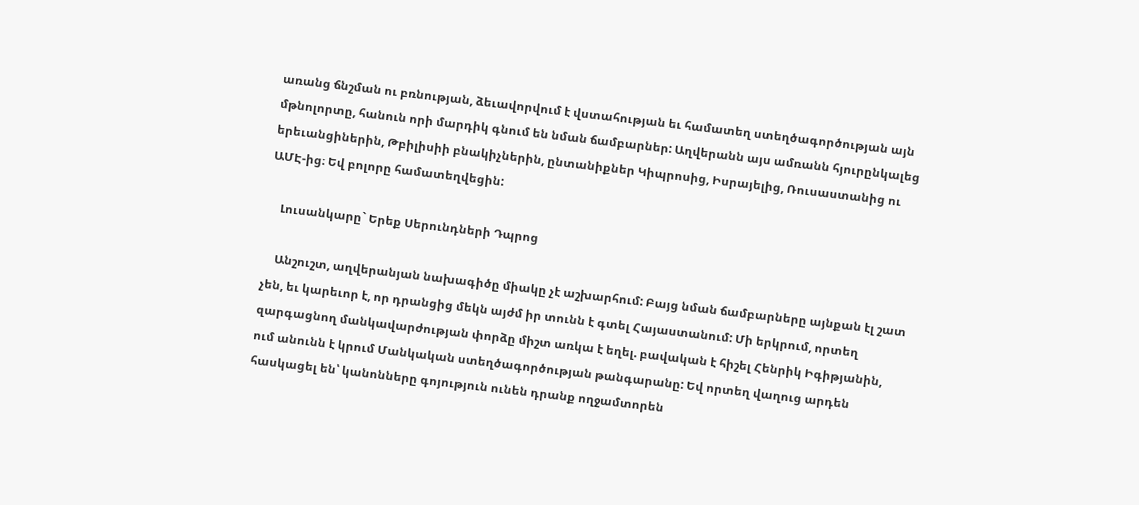առանց ճնշման ու բռնության, ձեւավորվում է վստահության եւ համատեղ ստեղծագործության այն մթնոլորտը, հանուն որի մարդիկ գնում են նման ճամբարներ: Աղվերանն այս ամռանն հյուրընկալեց երեւանցիներին, Թբիլիսիի բնակիչներին, ընտանիքներ Կիպրոսից, Իսրայելից, Ռուսաստանից ու ԱՄԷ-ից։ Եվ բոլորը համատեղվեցին:

    Լուսանկարը` Երեք Սերունդների Դպրոց

    Անշուշտ, աղվերանյան նախագիծը միակը չէ աշխարհում: Բայց նման ճամբարները այնքան էլ շատ չեն, եւ կարեւոր է, որ դրանցից մեկն այժմ իր տունն է գտել Հայաստանում: Մի երկրում, որտեղ զարգացնող մանկավարժության փորձը միշտ առկա է եղել. բավական է հիշել Հենրիկ Իգիթյանին, ում անունն է կրում Մանկական ստեղծագործության թանգարանը: Եվ որտեղ վաղուց արդեն հասկացել են՝ կանոնները գոյություն ունեն դրանք ողջամտորեն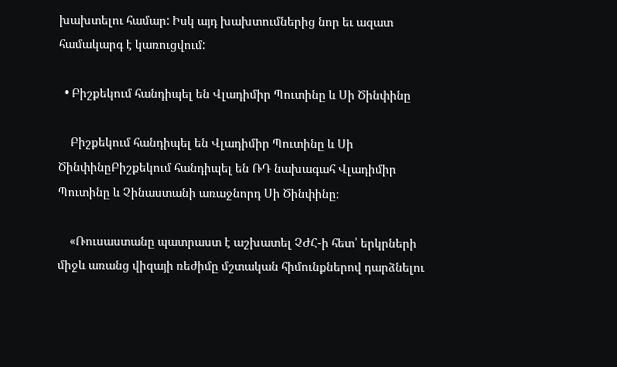խախտելու համար: Իսկ այդ խախտումներից նոր եւ ազատ համակարգ է կառուցվում:

  • Բիշքեկում հանդիպել են Վլադիմիր Պուտինը և Սի Ծինփինը

    Բիշքեկում հանդիպել են Վլադիմիր Պուտինը և Սի ԾինփինըԲիշքեկում հանդիպել են ՌԴ նախագահ Վլադիմիր Պուտինը և Չինաստանի առաջնորդ Սի Ծինփինը։

    «Ռուսաստանը պատրաստ է աշխատել ՉԺՀ-ի հետ՝ երկրների միջև առանց վիզայի ռեժիմը մշտական հիմունքներով դարձնելու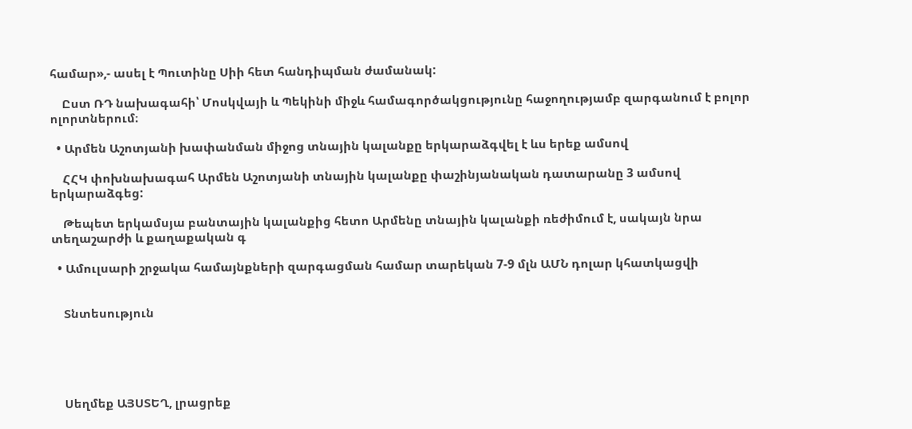համար»,- ասել է Պուտինը Սիի հետ հանդիպման ժամանակ:

    Ըստ ՌԴ նախագահի՝ Մոսկվայի և Պեկինի միջև համագործակցությունը հաջողությամբ զարգանում է բոլոր ոլորտներում։

  • Արմեն Աշոտյանի խափանման միջոց տնային կալանքը երկարաձգվել է ևս երեք ամսով

    ՀՀԿ փոխնախագահ Արմեն Աշոտյանի տնային կալանքը փաշինյանական դատարանը 3 ամսով երկարաձգեց:

    Թեպետ երկամսյա բանտային կալանքից հետո Արմենը տնային կալանքի ռեժիմում է, սակայն նրա տեղաշարժի և քաղաքական գ

  • Ամուլսարի շրջակա համայնքների զարգացման համար տարեկան 7-9 մլն ԱՄՆ դոլար կհատկացվի


    Տնտեսություն





    Սեղմեք ԱՅՍՏԵՂ, լրացրեք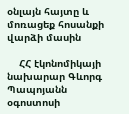օնլայն հայտը և մոռացեք հոսանքի վարձի մասին

    ՀՀ էկոնոմիկայի նախարար Գևորգ Պապոյանն օգոստոսի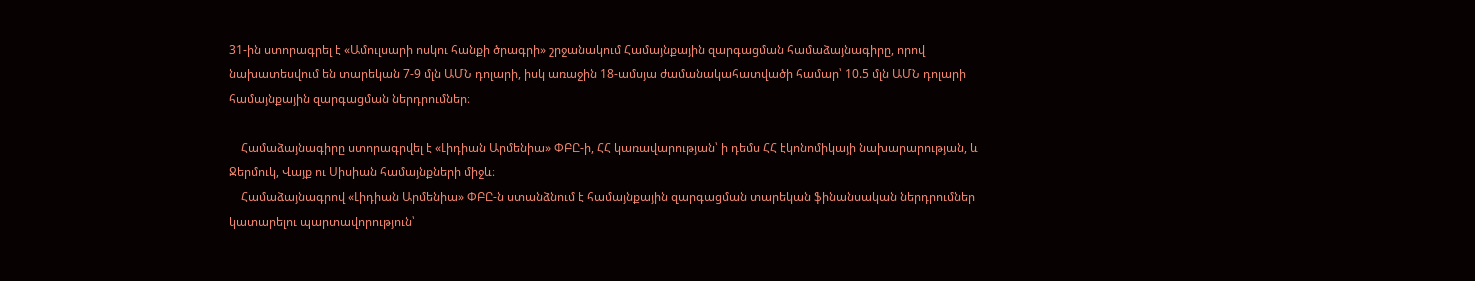31-ին ստորագրել է «Ամուլսարի ոսկու հանքի ծրագրի» շրջանակում Համայնքային զարգացման համաձայնագիրը, որով նախատեսվում են տարեկան 7-9 մլն ԱՄՆ դոլարի, իսկ առաջին 18-ամսյա ժամանակահատվածի համար՝ 10.5 մլն ԱՄՆ դոլարի համայնքային զարգացման ներդրումներ։

    Համաձայնագիրը ստորագրվել է «Լիդիան Արմենիա» ՓԲԸ-ի, ՀՀ կառավարության՝ ի դեմս ՀՀ էկոնոմիկայի նախարարության, և Ջերմուկ, Վայք ու Սիսիան համայնքների միջև։
    Համաձայնագրով «Լիդիան Արմենիա» ՓԲԸ-ն ստանձնում է համայնքային զարգացման տարեկան ֆինանսական ներդրումներ կատարելու պարտավորություն՝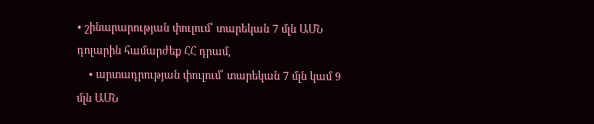• շինարարության փուլում՝ տարեկան 7 մլն ԱՄՆ դոլարին համարժեք ՀՀ դրամ,
    • արտադրության փուլում՝ տարեկան 7 մլն կամ 9 մլն ԱՄՆ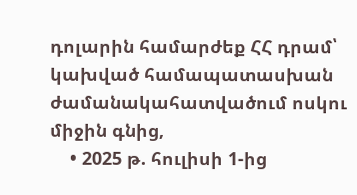դոլարին համարժեք ՀՀ դրամ՝ կախված համապատասխան ժամանակահատվածում ոսկու միջին գնից,
    • 2025 թ. հուլիսի 1-ից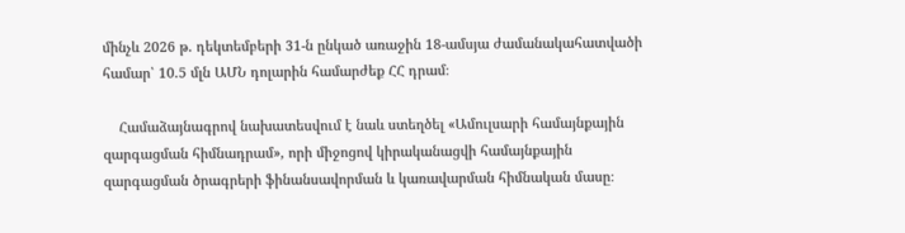մինչև 2026 թ. դեկտեմբերի 31-ն ընկած առաջին 18-ամսյա ժամանակահատվածի համար՝ 10.5 մլն ԱՄՆ դոլարին համարժեք ՀՀ դրամ։

    Համաձայնագրով նախատեսվում է նաև ստեղծել «Ամուլսարի համայնքային զարգացման հիմնադրամ», որի միջոցով կիրականացվի համայնքային զարգացման ծրագրերի ֆինանսավորման և կառավարման հիմնական մասը։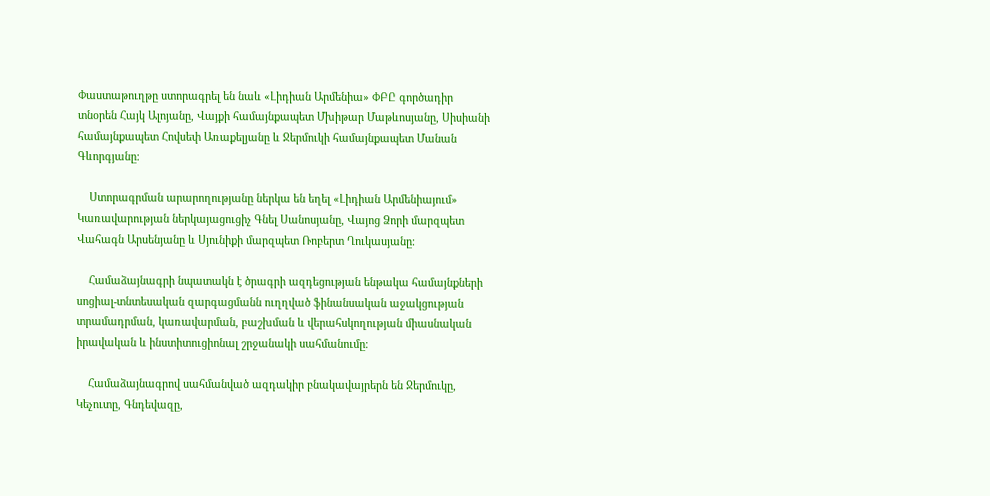Փաստաթուղթը ստորագրել են նաև «Լիդիան Արմենիա» ՓԲԸ գործադիր տնօրեն Հայկ Ալոյանը, Վայքի համայնքապետ Մխիթար Մաթևոսյանը, Սիսիանի համայնքապետ Հովսեփ Առաքելյանը և Ջերմուկի համայնքապետ Մանան Գևորգյանը։

    Ստորագրման արարողությանը ներկա են եղել «Լիդիան Արմենիայում» Կառավարության ներկայացուցիչ Գնել Սանոսյանը, Վայոց Ձորի մարզպետ Վահագն Արսենյանը և Սյունիքի մարզպետ Ռոբերտ Ղուկասյանը։

    Համաձայնագրի նպատակն է ծրագրի ազդեցության ենթակա համայնքների սոցիալ-տնտեսական զարգացմանն ուղղված ֆինանսական աջակցության տրամադրման, կառավարման, բաշխման և վերահսկողության միասնական իրավական և ինստիտուցիոնալ շրջանակի սահմանումը։

    Համաձայնագրով սահմանված ազդակիր բնակավայրերն են Ջերմուկը, Կեչուտը, Գնդեվազը,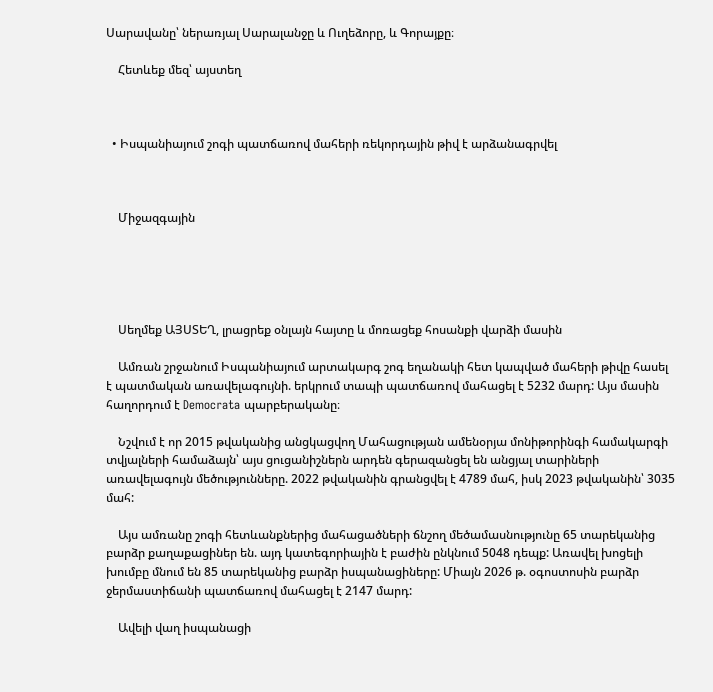Սարավանը՝ ներառյալ Սարալանջը և Ուղեձորը, և Գորայքը։

    Հետևեք մեզ՝ այստեղ



  • Իսպանիայում շոգի պատճառով մահերի ռեկորդային թիվ է արձանագրվել



    Միջազգային





    Սեղմեք ԱՅՍՏԵՂ, լրացրեք օնլայն հայտը և մոռացեք հոսանքի վարձի մասին

    Ամռան շրջանում Իսպանիայում արտակարգ շոգ եղանակի հետ կապված մահերի թիվը հասել է պատմական առավելագույնի. երկրում տապի պատճառով մահացել է 5232 մարդ: Այս մասին հաղորդում է Democrata պարբերականը։

    Նշվում է որ 2015 թվականից անցկացվող Մահացության ամենօրյա մոնիթորինգի համակարգի տվյալների համաձայն՝ այս ցուցանիշներն արդեն գերազանցել են անցյալ տարիների առավելագույն մեծությունները. 2022 թվականին գրանցվել է 4789 մահ, իսկ 2023 թվականին՝ 3035 մահ:

    Այս ամռանը շոգի հետևանքներից մահացածների ճնշող մեծամասնությունը 65 տարեկանից բարձր քաղաքացիներ են. այդ կատեգորիային է բաժին ընկնում 5048 դեպք: Առավել խոցելի խումբը մնում են 85 տարեկանից բարձր իսպանացիները: Միայն 2026 թ. օգոստոսին բարձր ջերմաստիճանի պատճառով մահացել է 2147 մարդ:

    Ավելի վաղ իսպանացի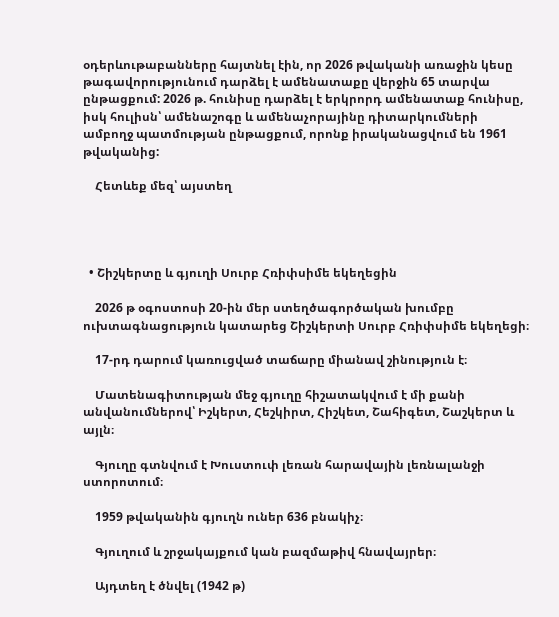օդերևութաբանները հայտնել էին, որ 2026 թվականի առաջին կեսը թագավորությունում դարձել է ամենատաքը վերջին 65 տարվա ընթացքում: 2026 թ. հունիսը դարձել է երկրորդ ամենատաք հունիսը, իսկ հուլիսն՝ ամենաշոգը և ամենաչորայինը դիտարկումների ամբողջ պատմության ընթացքում, որոնք իրականացվում են 1961 թվականից:

    Հետևեք մեզ՝ այստեղ




  • Շիշկերտը և գյուղի Սուրբ Հռիփսիմե եկեղեցին

    2026 թ օգոստոսի 20-ին մեր ստեղծագործական խումբը ուխտագնացություն կատարեց Շիշկերտի Սուրբ Հռիփսիմե եկեղեցի։

    17-րդ դարում կառուցված տաճարը միանավ շինություն է։

    Մատենագիտության մեջ գյուղը հիշատակվում է մի քանի անվանումներով՝ Իշկերտ, Հեշկիրտ, Հիշկետ, Շահիգետ, Շաշկերտ և այլն։

    Գյուղը գտնվում է Խուստուփ լեռան հարավային լեռնալանջի ստորոտում։

    1959 թվականին գյուղն ուներ 636 բնակիչ։

    Գյուղում և շրջակայքում կան բազմաթիվ հնավայրեր։

    Այդտեղ է ծնվել (1942 թ)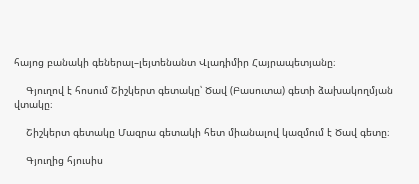հայոց բանակի գեներալ–լեյտենանտ Վլադիմիր Հայրապետյանը։

    Գյուղով է հոսում Շիշկերտ գետակը՝ Ծավ (Բասուտա) գետի ձախակողմյան վտակը։

    Շիշկերտ գետակը Մազրա գետակի հետ միանալով կազմում է Ծավ գետը։

    Գյուղից հյուսիս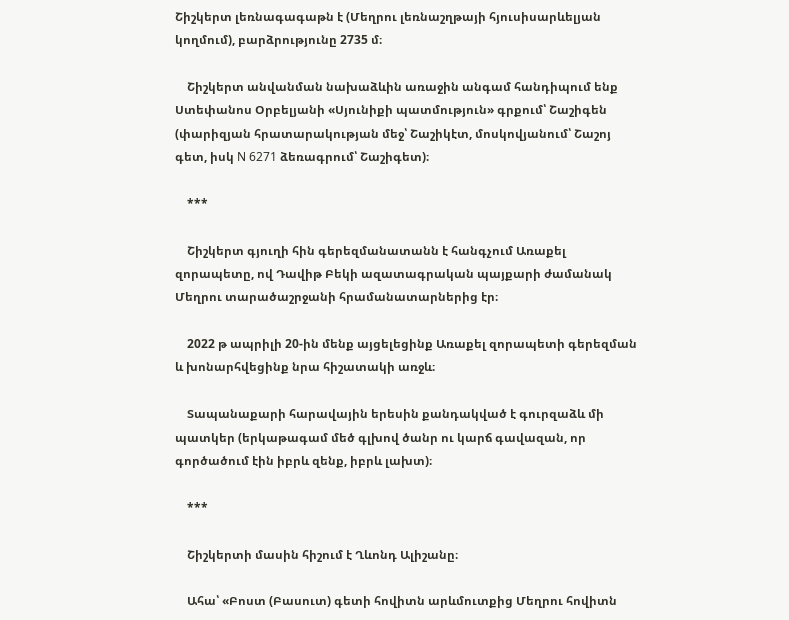Շիշկերտ լեռնագագաթն է (Մեղրու լեռնաշղթայի հյուսիսարևելյան կողմում), բարձրությունը 2735 մ։

    Շիշկերտ անվանման նախաձևին առաջին անգամ հանդիպում ենք Ստեփանոս Օրբելյանի «Սյունիքի պատմություն» գրքում՝ Շաշիգեն (փարիզյան հրատարակության մեջ՝ Շաշիկէտ, մոսկովյանում՝ Շաշոյ գետ, իսկ N 6271 ձեռագրում՝ Շաշիգետ)։

    ***

    Շիշկերտ գյուղի հին գերեզմանատանն է հանգչում Առաքել զորապետը, ով Դավիթ Բեկի ազատագրական պայքարի ժամանակ Մեղրու տարածաշրջանի հրամանատարներից էր։

    2022 թ ապրիլի 20-ին մենք այցելեցինք Առաքել զորապետի գերեզման և խոնարհվեցինք նրա հիշատակի առջև։

    Տապանաքարի հարավային երեսին քանդակված է գուրզաձև մի պատկեր (երկաթագամ մեծ գլխով ծանր ու կարճ գավազան, որ գործածում էին իբրև զենք, իբրև լախտ)։

    ***

    Շիշկերտի մասին հիշում է Ղևոնդ Ալիշանը։

    Ահա՝ «Բոստ (Բասուտ) գետի հովիտն արևմուտքից Մեղրու հովիտն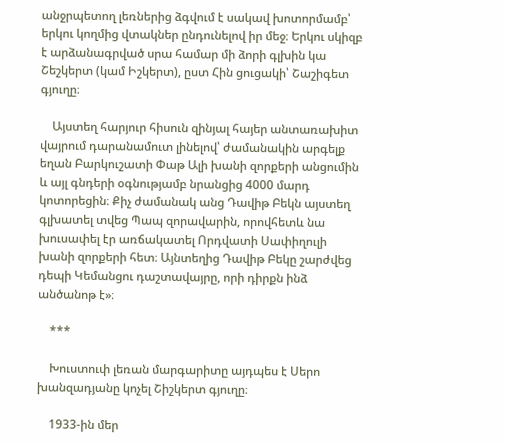անջրպետող լեռներից ձգվում է սակավ խոտորմամբ՝ երկու կողմից վտակներ ընդունելով իր մեջ։ Երկու սկիզբ է արձանագրված սրա համար մի ձորի գլխին կա Շեշկերտ (կամ Իշկերտ), ըստ Հին ցուցակի՝ Շաշիգետ գյուղը։

    Այստեղ հարյուր հիսուն զինյալ հայեր անտառախիտ վայրում դարանամուտ լինելով՝ ժամանակին արգելք եղան Բարկուշատի Փաթ Ալի խանի զորքերի անցումին և այլ գնդերի օգնությամբ նրանցից 4000 մարդ կոտորեցին։ Քիչ ժամանակ անց Դավիթ Բեկն այստեղ գլխատել տվեց Պապ զորավարին, որովհետև նա խուսափել էր առճակատել Որդվատի Սափիղուլի խանի զորքերի հետ։ Այնտեղից Դավիթ Բեկը շարժվեց դեպի Կեմանցու դաշտավայրը, որի դիրքն ինձ անծանոթ է»։

    ***

    Խուստուփ լեռան մարգարիտը այդպես է Սերո խանզադյանը կոչել Շիշկերտ գյուղը։

    1933-ին մեր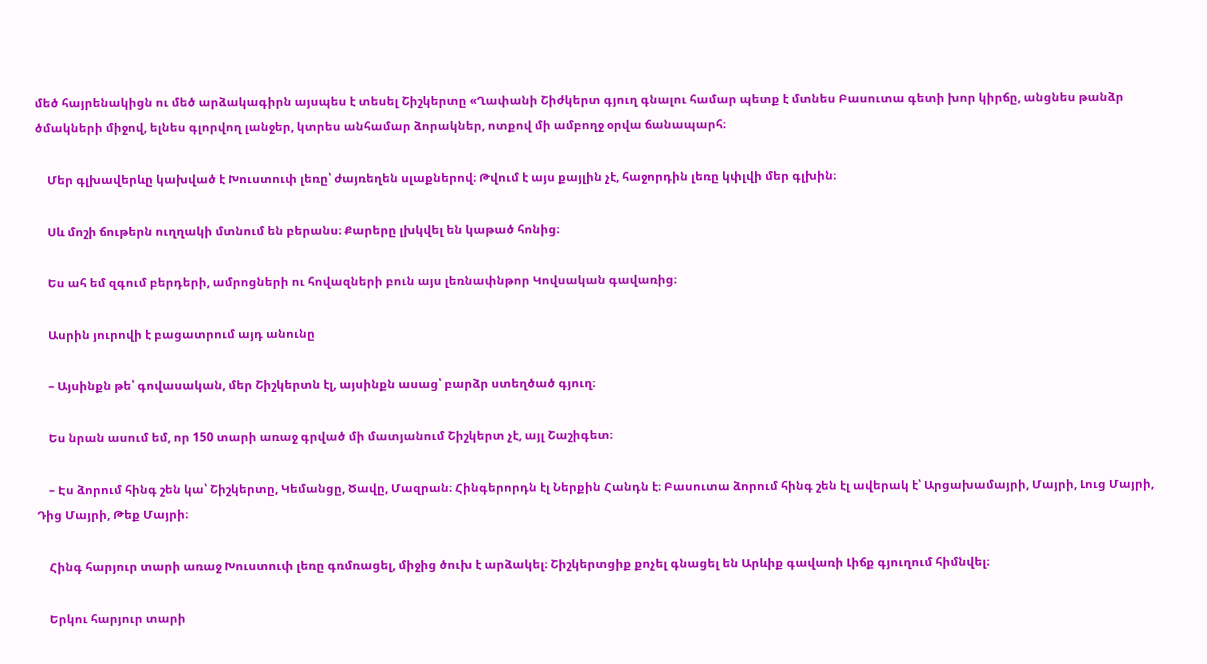մեծ հայրենակիցն ու մեծ արձակագիրն այսպես է տեսել Շիշկերտը «Ղափանի Շիժկերտ գյուղ գնալու համար պետք է մտնես Բասուտա գետի խոր կիրճը, անցնես թանձր ծմակների միջով, ելնես գլորվող լանջեր, կտրես անհամար ձորակներ, ոտքով մի ամբողջ օրվա ճանապարհ։

    Մեր գլխավերևը կախված է Խուստուփ լեռը՝ ժայռեղեն սլաքներով։ Թվում է այս քայլին չէ, հաջորդին լեռը կփլվի մեր գլխին։

    Սև մոշի ճութերն ուղղակի մտնում են բերանս։ Քարերը լխկվել են կաթած հոնից։

    Ես ահ եմ զգում բերդերի, ամրոցների ու հովազների բուն այս լեռնափնթոր Կովսական գավառից։

    Ասրին յուրովի է բացատրում այդ անունը

    – Այսինքն թե՝ գովասական, մեր Շիշկերտն էլ, այսինքն ասաց՝ բարձր ստեղծած գյուղ։

    Ես նրան ասում եմ, որ 150 տարի առաջ գրված մի մատյանում Շիշկերտ չէ, այլ Շաշիգետ։

    – Էս ձորում հինգ շեն կա՝ Շիշկերտը, Կեմանցը, Ծավը, Մազրան։ Հինգերորդն էլ Ներքին Հանդն է։ Բասուտա ձորում հինգ շեն էլ ավերակ է՝ Արցախամայրի, Մայրի, Լուց Մայրի, Դից Մայրի, Թեք Մայրի։

    Հինգ հարյուր տարի առաջ Խուստուփ լեռը գռմռացել, միջից ծուխ է արձակել։ Շիշկերտցիք քոչել գնացել են Արևիք գավառի Լիճք գյուղում հիմնվել։

    Երկու հարյուր տարի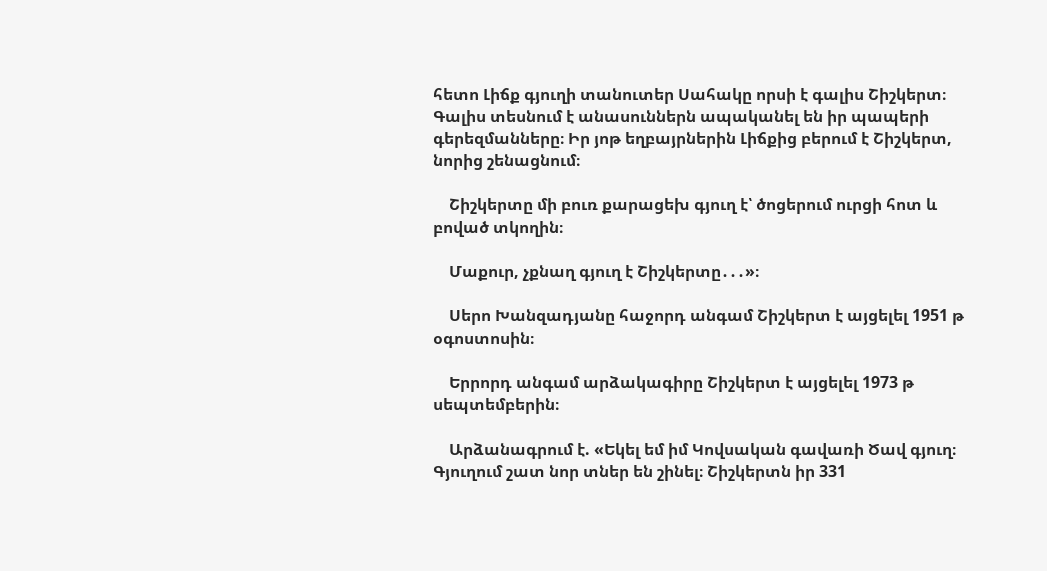հետո Լիճք գյուղի տանուտեր Սահակը որսի է գալիս Շիշկերտ։ Գալիս տեսնում է անասուններն ապականել են իր պապերի գերեզմանները։ Իր յոթ եղբայրներին Լիճքից բերում է Շիշկերտ, նորից շենացնում։

    Շիշկերտը մի բուռ քարացեխ գյուղ է՝ ծոցերում ուրցի հոտ և բոված տկողին։

    Մաքուր, չքնաղ գյուղ է Շիշկերտը․․․»։

    Սերո Խանզադյանը հաջորդ անգամ Շիշկերտ է այցելել 1951 թ օգոստոսին։

    Երրորդ անգամ արձակագիրը Շիշկերտ է այցելել 1973 թ սեպտեմբերին։

    Արձանագրում է. «Եկել եմ իմ Կովսական գավառի Ծավ գյուղ։ Գյուղում շատ նոր տներ են շինել։ Շիշկերտն իր 331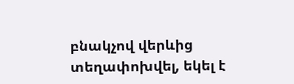բնակչով վերևից տեղափոխվել, եկել է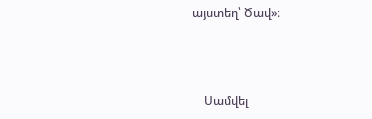այստեղ՝ Ծավ»։



    Սամվել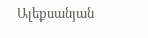Ալեքսանյան